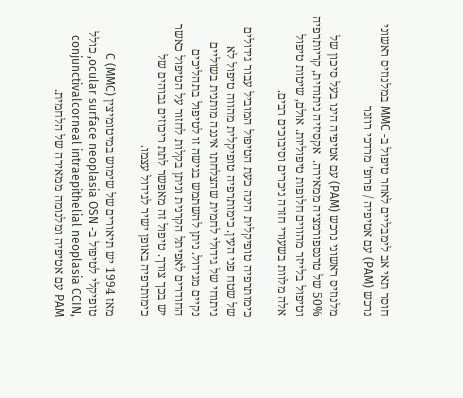חוסר תאי אב לימבליים לאחר טיפול ב- MMC במלנוזיס ראשוני נרכש (PAM) עם אטיפיה / פרופ’ מרדכי רוזנר

מלנוזיס ראשוני נרכש (PAM) עם אטיפיה הינו בעל סיכון של 50% של טרנספורמציה ממאירה.  אקסיזיה ניתוחית, קריותרפיה וטיפול בלייזר מהווים חלופות טיפוליות. אולם, שיטות טיפול אלה מלוות בשעורי חזרה ניכרים וסיבוכים רבים.

כימותרפיה טופיקלית הינה כעת הטיפול המוביל עבור גידולים של שטח פני העין. כימותרפיה טופיקלית מהווה טיפול לא ניתוחי של גידולי לחמית שהצלחתו איננה מותנית בשוליים נקיים מגידול. ניתן להשתמש בגישה זו לטיפול בתהליכים החודרים לאפיתל הקרנית וניתן בקלות לחזור על הטיפול כאשר יש בכך צורך. טיפול זה מאפשר לתת ריכוזים גבוהים של כימותרפיה באופן ישיר לגידול עצמו.

מאז 1994 יש תיאורים של שימוש במיטומיצין C (MMC) טופיקלי לטיפול ב- ocular surface neoplasia OSN, כולל conjunctivalcorneal intraepithelial neoplasia CCIN, PAM עם אטיפיה ומלנומה ממאירה של הלחמית.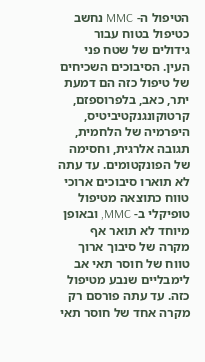הטיפול ה- MMC נחשב כטיפול בטוח עבור גידולים של שטח פני העין. הסיבוכים השכיחים של טיפול כזה הם דמעת יתר, כאב, בלפרוספזם, קרטוקונגנקטיביטיס, היפרמיה של הלחמית, תגובה אלרגית, וחסימה של הפונקטומים. עד עתה לא תוארו סיבוכים ארוכי טווח כתוצאה מטיפול טופיקלי ב- MMC, ובאופן מיוחד לא תואר אף מקרה של סיבוך ארוך טווח של חוסר תאי אב לימבליים שנבע מטיפול כזה. עד עתה פורסם רק מקרה אחד של חוסר תאי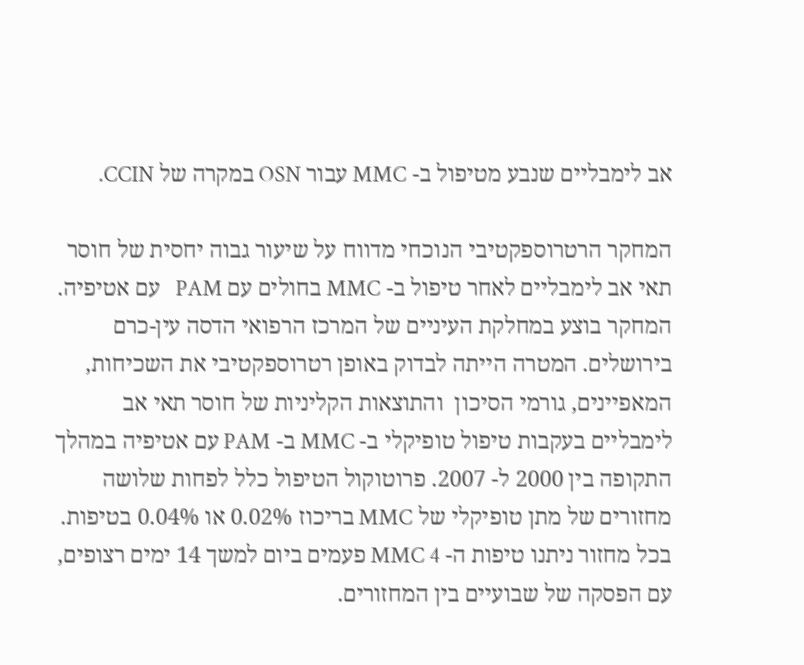אב לימבליים שנבע מטיפול ב- MMC עבור OSN במקרה של CCIN.

המחקר הרטרוספקטיבי הנוכחי מדווח על שיעור גבוה יחסית של חוסר תאי אב לימבליים לאחר טיפול ב- MMC בחולים עם PAM   עם אטיפיה. המחקר בוצע במחלקת העיניים של המרכז הרפואי הדסה עין-כרם בירושלים. המטרה הייתה לבדוק באופן רטרוספקטיבי את השכיחות, המאפיינים, גורמי הסיכון  והתוצאות הקליניות של חוסר תאי אב לימבליים בעקבות טיפול טופיקלי ב- MMC ב- PAM עם אטיפיה במהלך התקופה בין 2000 ל- 2007. פרוטוקול הטיפול כלל לפחות שלושה מחזורים של מתן טופיקלי של MMC בריכוז 0.02% או 0.04% בטיפות. בכל מחזור ניתנו טיפות ה- MMC 4 פעמים ביום למשך 14 ימים רצופים, עם הפסקה של שבועיים בין המחזורים.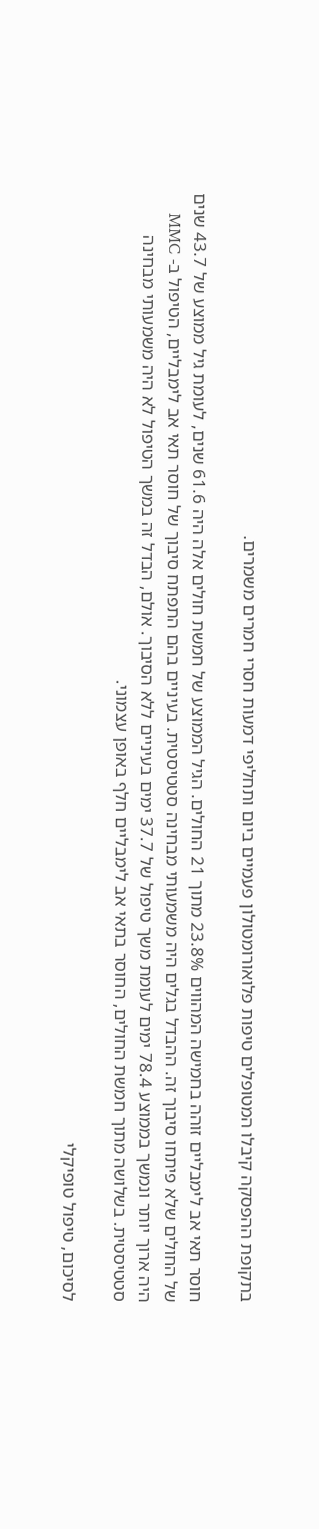בתקופת ההפסקה קיבלו המטופלים טיפות פלואורומטולון פעמיים ביום ותחליפי דמעות חסרי חמרים משמרים.

חוסר תאי אב לימבליים זוהה בחמישה המהווים 23.8% מתוך 21 החולים. הגיל הממוצע של חמשת חולים אלה היה 61.6 שנים, לעומת גיל ממוצע של 43.7 שנים של החולים שלא פיתחו סיבוך זה. ההבדל בגלים היה משמעותי מבחינה סטטיסטית. בעיניים בהם התפתח סיבוך של חוסר תאי אב לימבליים, הטיפול ב- MMC היה ארוך יותר ונמשך בממוצע 78.4 ימים לעומת משך טיפול של 37.7 ימים בעיניים ללא הסיבוך. אולם, הבדל זה במשך הטיפול לא היה משמעותי מבחינה סטטיסטית. בשלושה מתוך חמשת החולים, החוסר בתאי אב לימבליים חלף באופן עצמוני.

לסיכום, טיפול טופיקלי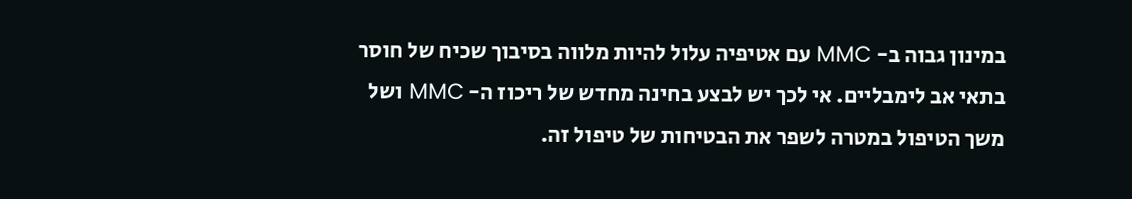במינון גבוה ב- MMC עם אטיפיה עלול להיות מלווה בסיבוך שכיח של חוסר בתאי אב לימבליים. אי לכך יש לבצע בחינה מחדש של ריכוז ה- MMC ושל משך הטיפול במטרה לשפר את הבטיחות של טיפול זה.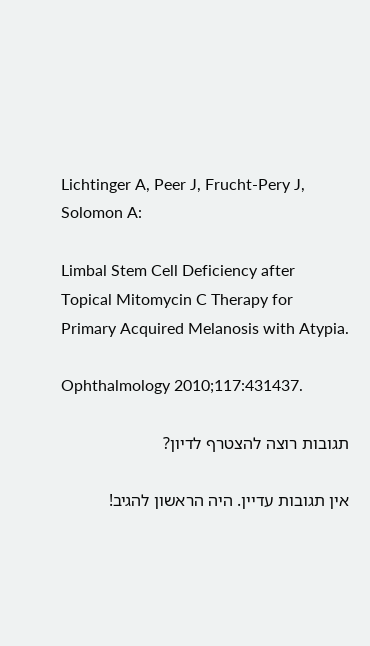Lichtinger A, Peer J, Frucht-Pery J, Solomon A:

Limbal Stem Cell Deficiency after Topical Mitomycin C Therapy for Primary Acquired Melanosis with Atypia.

Ophthalmology 2010;117:431437.

תגובות רוצה להצטרף לדיון?

אין תגובות עדיין. היה הראשון להגיב!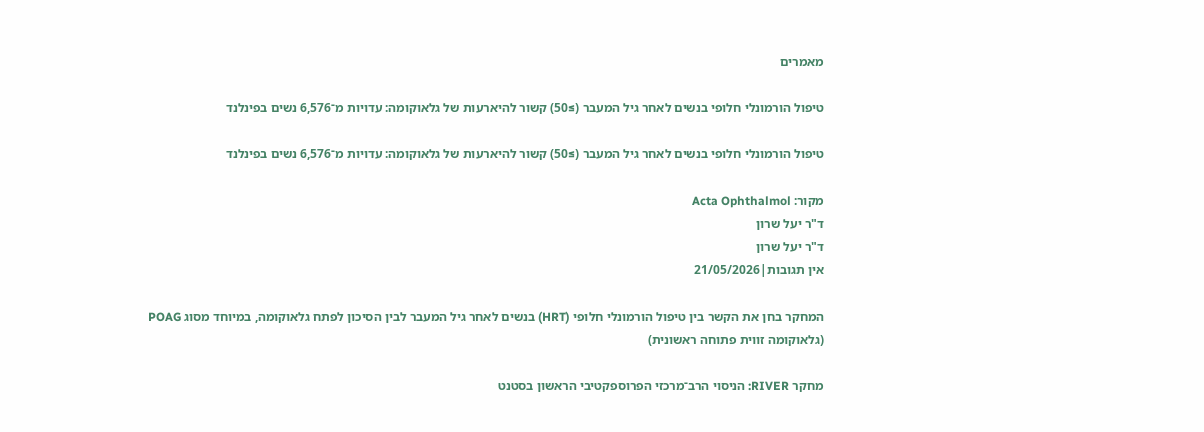מאמרים

טיפול הורמונלי חלופי בנשים לאחר גיל המעבר (≥50) קשור להיארעות של גלאוקומה: עדויות מ־6,576 נשים בפינלנד

טיפול הורמונלי חלופי בנשים לאחר גיל המעבר (≥50) קשור להיארעות של גלאוקומה: עדויות מ־6,576 נשים בפינלנד

מקור: Acta Ophthalmol
ד"ר יעל שרון
ד"ר יעל שרון
אין תגובות|21/05/2026

המחקר בחן את הקשר בין טיפול הורמונלי חלופי (HRT) בנשים לאחר גיל המעבר לבין הסיכון לפתח גלאוקומה, במיוחד מסוג POAG (גלאוקומה זווית פתוחה ראשונית)

מחקר RIVER: הניסוי הרב־מרכזי הפרוספקטיבי הראשון בסטנט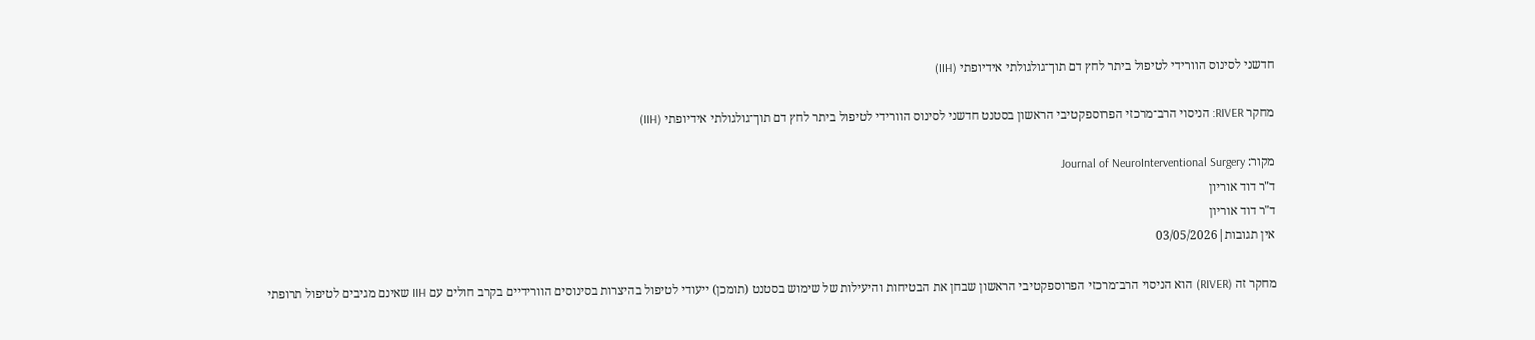חדשני לסינוס הוורידי לטיפול ביתר לחץ דם תוך־גולגולתי אידיופתי (IIH)

מחקר RIVER: הניסוי הרב־מרכזי הפרוספקטיבי הראשון בסטנט חדשני לסינוס הוורידי לטיפול ביתר לחץ דם תוך־גולגולתי אידיופתי (IIH)

מקור: Journal of NeuroInterventional Surgery
ד"ר דוד אוריון
ד"ר דוד אוריון
אין תגובות|03/05/2026

מחקר זה (RIVER) הוא הניסוי הרב־מרכזי הפרוספקטיבי הראשון שבחן את הבטיחות והיעילות של שימוש בסטנט (תומכן) ייעודי לטיפול בהיצרות בסינוסים הוורידיים בקרב חולים עם IIH שאינם מגיבים לטיפול תרופתי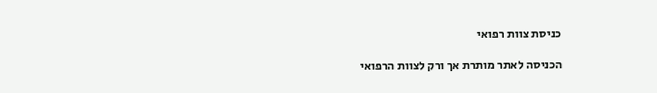כניסת צוות רפואי

הכניסה לאתר מותרת אך ורק לצוות הרפואי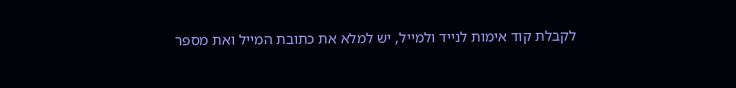לקבלת קוד אימות לנייד ולמייל, יש למלא את כתובת המייל ואת מספר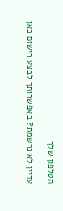הטלפון שלך

עדיין לא נרשמת? באפשרותך לבצע רישום כאן